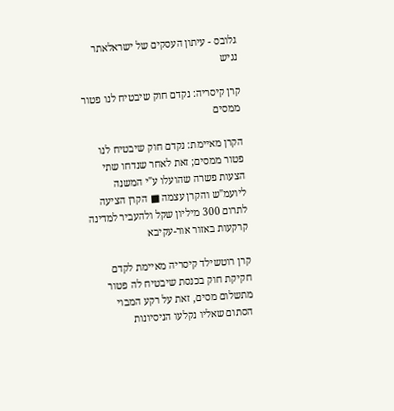גלובס - עיתון העסקים של ישראלאתר נגיש

קרן קיסריה: נקדם חוק שיבטיח לנו פטור ממסים

הקרן מאיימת: נקדם חוק שיבטיח לנו פטור ממסים; זאת לאחר שנדחו שתי הצעות פשרה שהועלו ע"י המשנה ליועמ"ש והקרן עצמה ■ הקרן הציעה לתרום 300 מיליון שקל ולהעביר למדינה קרקעות באזור אור-עקיבא

קרן רוטשילד קיסריה מאיימת לקדם חקיקת חוק בכנסת שיבטיח לה פטור מתשלום מסים, זאת על רקע המבוי הסתום שאליו נקלעו הניסיונות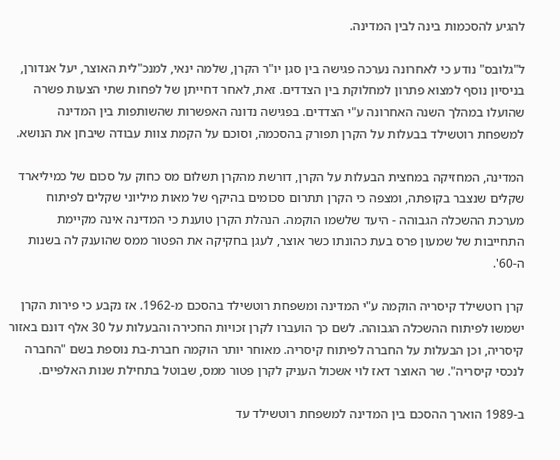להגיע להסכמות בינה לבין המדינה.

ל"גלובס" נודע כי לאחרונה נערכה פגישה בין סגן יו"ר הקרן, שלמה ינאי, למנכ"לית האוצר, יעל אנדורן, בניסיון נוסף למצוא פתרון למחלוקת בין הצדדים. זאת, לאחר דחייתן של לפחות שתי הצעות פשרה שהועלו במהלך השנה האחרונה ע"י הצדדים. בפגישה נדונה האפשרות שהשותפות בין המדינה למשפחת רוטשילד בבעלות על הקרן תפורק בהסכמה, וסוכם על הקמת צוות עבודה שיבחן את הנושא.

המדינה, המחזיקה במחצית הבעלות על הקרן, דורשת מהקרן תשלום מס כחוק על סכום של כמיליארד שקלים שנצבר בקופתה, ומצפה כי הקרן תתרום סכומים בהיקף של מאות מיליוני שקלים לפיתוח מערכת ההשכלה הגבוהה - היעד שלשמו הוקמה. הנהלת הקרן טוענת כי המדינה אינה מקיימת התחייבות של שמעון פרס בעת כהונתו כשר אוצר, לעגן בחקיקה את הפטור ממס שהוענק לה בשנות ה-60'.

קרן רוטשילד קיסריה הוקמה ע"י המדינה ומשפחת רוטשילד בהסכם מ-1962. אז נקבע כי פירות הקרן ישמשו לפיתוח ההשכלה הגבוהה. לשם כך הועברו לקרן זכויות החכירה והבעלות על 30 אלף דונם באזור קיסריה, וכן הבעלות על החברה לפיתוח קיסריה. מאוחר יותר הוקמה חברת-בת נוספת בשם "החברה לנכסי קיסריה". שר האוצר דאז לוי אשכול העניק לקרן פטור ממס, שבוטל בתחילת שנות האלפיים.

ב-1989 הוארך ההסכם בין המדינה למשפחת רוטשילד עד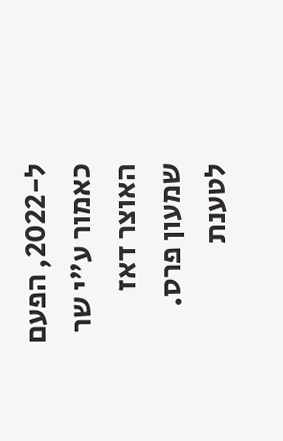ל-2022, הפעם כאמור ע"י שר האוצר דאז שמעון פרס. לטענת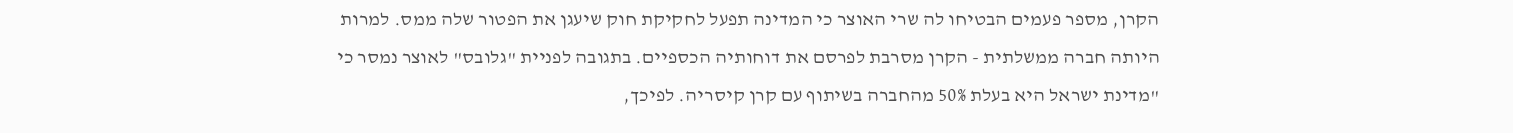הקרן, מספר פעמים הבטיחו לה שרי האוצר כי המדינה תפעל לחקיקת חוק שיעגן את הפטור שלה ממס. למרות היותה חברה ממשלתית - הקרן מסרבת לפרסם את דוחותיה הכספיים. בתגובה לפניית "גלובס" לאוצר נמסר כי "מדינת ישראל היא בעלת 50% מהחברה בשיתוף עם קרן קיסריה. לפיכך,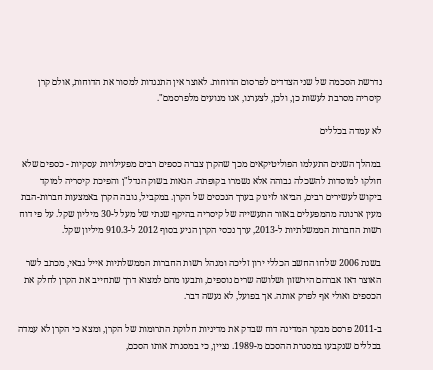נדרשת הסכמה של שני הצדדים לפרסום הדוחות. לאוצר אין התנגדות למסור את הדוחות, אולם קרן קיסריה מסרבת לעשות כן, ולכן, לצערנו, אנו מנועים מלפרסמם".

לא עמדה בכללים

במהלך השנים התעלמו הפוליטיקאים מכך שהקרן צברה כספים רבים מפעילויות עסקיות - כספים שלא חולקו למוסדות להשכלה גבוהה אלא נשמרו בקופתה. הגאות בשוק הנדל"ן והפיכת קיסריה למוקד ביקוש לעשירים רבים, הביאו לזינוק בערך הנכסים של הקרן. במקביל, גובה הקרן באמצעות חברות-הבת מעין ארנונה מהמפעלים באזור התעשייה של קיסריה בהיקף שנתי של מעל ל-30 מיליון שקל. על פי דוח רשות החברות הממשלתיות ל-2013, ערך נכסי הקרן הגיע בסוף 2012 ל-910.3 מיליון שקל.

בשנת 2006 שלחו החשב הכללי ירון זליכה ומנהל רשות החברות הממשלתיות אייל גבאי, מכתב לשר האוצר דאז אברהם הירשזון ושלושה שרים נוספים, ותבעו מהם למצוא דרך שתחייב את הקרן לחלק את הכספים ואולי אף לפרק אותה. אך בפועל, לא נעשה דבר.

ב-2011 פרסם מבקר המדינה דוח שבדק את מדיניות חלוקת התרומות של הקרן, ומצא כי הקרן לא עמדה בכללים שנקבעו במסגרת ההסכם מ-1989. נציין, כי במסגרת אותו הסכם,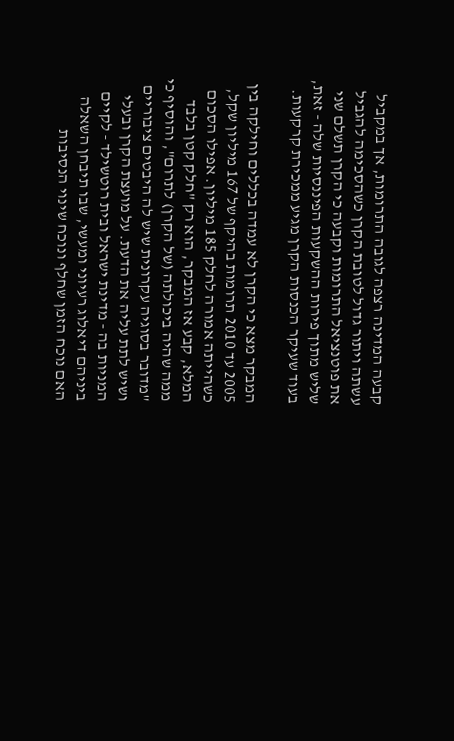קבעה המדינה רצפה לגובה התרומות, אך במקביל עשתה ויתור גדול לטובת הקרן כשהסכימה להגביל את פוטנציאל התרומות וקבעה כי הקרן תשלם שני שליש מתוך פירות ההשקעות הפיננסיות שלה - זאת, בעוד שעיקר הכנסות הקרן מגיע ממכירת קרקעות.

המבקר מצא כי הקרן לא עמדה בכללים וחילקה בין 2005 עד 2010 תרומות בהיקף של 167 מיליון שקל, כשהייתה אמורה לחלק 185 מיליון. אפילו הסכום המלא, קבע אז המבקר, הוא רק "חלק קטן בלבד ממה שהיה ביכולתה (של הקרן) לתרום", והוסיף כי "מדובר בסוגיה עקרונית שיש לה היבטים ציבוריים ושיש לתת עליה את הדעת. על מועצת הקרן ובעלי המניות בה - מדינת ישראל ובית רוטשילד - לקיים ביניהם דיאלוג רעיוני ומעשי, שבו תיבחן השאלה האם נוכח הזמן שחלף ונוכח שינוי הנסיבות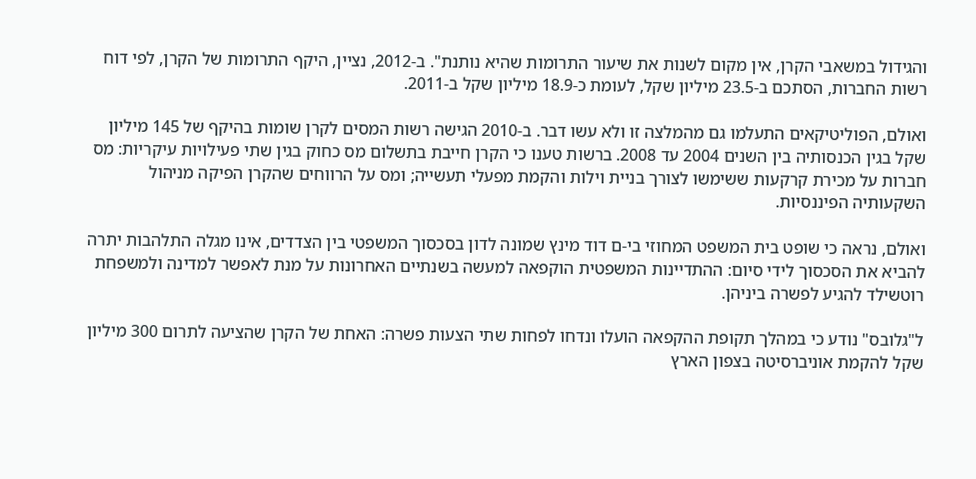והגידול במשאבי הקרן, אין מקום לשנות את שיעור התרומות שהיא נותנת". ב-2012, נציין, היקף התרומות של הקרן, לפי דוח רשות החברות, הסתכם ב-23.5 מיליון שקל, לעומת כ-18.9 מיליון שקל ב-2011.

ואולם, הפוליטיקאים התעלמו גם מהמלצה זו ולא עשו דבר. ב-2010 הגישה רשות המסים לקרן שומות בהיקף של 145 מיליון שקל בגין הכנסותיה בין השנים 2004 עד 2008. ברשות טענו כי הקרן חייבת בתשלום מס כחוק בגין שתי פעילויות עיקריות: מס חברות על מכירת קרקעות ששימשו לצורך בניית וילות והקמת מפעלי תעשייה; ומס על הרווחים שהקרן הפיקה מניהול השקעותיה הפיננסיות.

ואולם, נראה כי שופט בית המשפט המחוזי בי-ם דוד מינץ שמונה לדון בסכסוך המשפטי בין הצדדים, אינו מגלה התלהבות יתרה להביא את הסכסוך לידי סיום: ההתדיינות המשפטית הוקפאה למעשה בשנתיים האחרונות על מנת לאפשר למדינה ולמשפחת רוטשילד להגיע לפשרה ביניהן.

ל"גלובס" נודע כי במהלך תקופת ההקפאה הועלו ונדחו לפחות שתי הצעות פשרה: האחת של הקרן שהציעה לתרום 300 מיליון שקל להקמת אוניברסיטה בצפון הארץ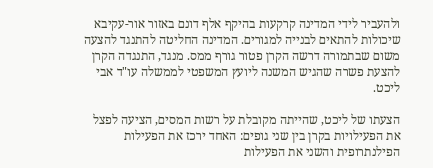ולהעביר לידי המדינה קרקעות בהיקף אלף דונם באזור אור-עקיבא שיכולות להתאים לבנייה למגורים. המדינה החליטה להתנגד להצעה משום שבתמורה דרשה הקרן פטור גורף ממס. מנגד, התנגדה הקרן להצעת פשרה שהגיש המשנה ליועץ המשפטי לממשלה עו"ד אבי ליכט.

הצעתו של ליכט, שהייתה מקובלת על רשות המסים, הציעה לפצל את הפעילויות בקרן בין שני גופים: האחד ירכז את הפעילות הפילנתרופית והשני את הפעילות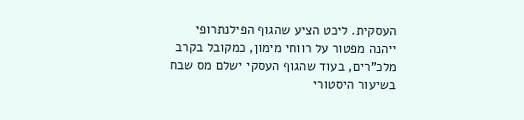העסקית. ליכט הציע שהגוף הפילנתרופי ייהנה מפטור על רווחי מימון, כמקובל בקרב מלכ"רים, בעוד שהגוף העסקי ישלם מס שבח בשיעור היסטורי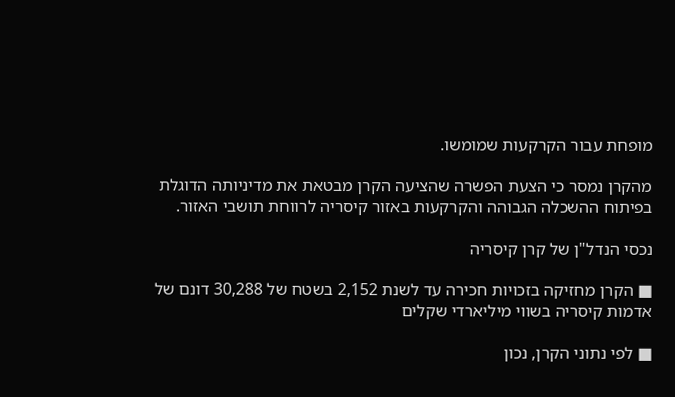מופחת עבור הקרקעות שמומשו.

מהקרן נמסר כי הצעת הפשרה שהציעה הקרן מבטאת את מדיניותה הדוגלת בפיתוח ההשכלה הגבוהה והקרקעות באזור קיסריה לרווחת תושבי האזור.

נכסי הנדל"ן של קרן קיסריה

■ הקרן מחזיקה בזכויות חכירה עד לשנת 2,152 בשטח של 30,288 דונם של אדמות קיסריה בשווי מיליארדי שקלים

■ לפי נתוני הקרן, נכון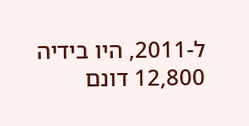ל-2011, היו בידיה 12,800 דונם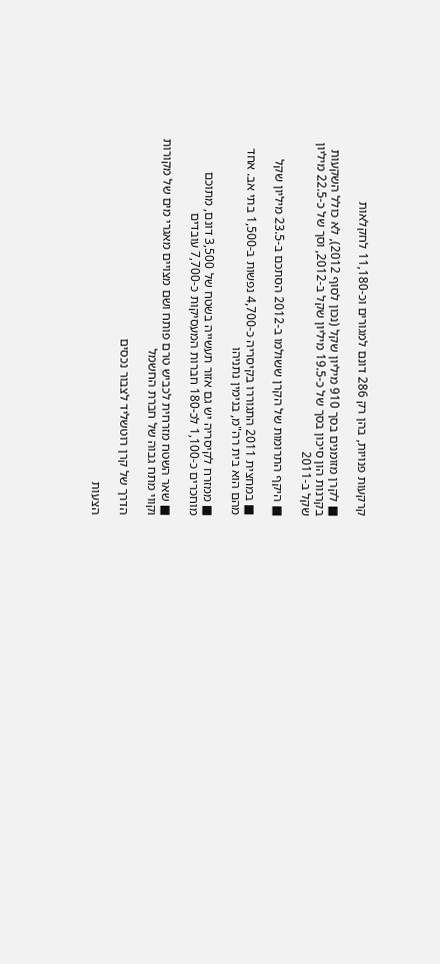קרקעות פנויות, בהן רק 286 דונם למגורים וכ-11,180 לחקלאות

■ לקרן מזומנים בסך 910 מיליון שקל (נכון לסוף 2012), לא כולל השקעות בקרנות הון סיכון בסך של כ-19.5 מיליון שקל ב-2012, וסך של כ-22.5 מיליון שקל ב-2011

■ היקף התרומות של הקרן ששולמו ב-2012 הסתכם ב-23.5 מיליון שקל

■ במחצית 2011 התגוררו בקיסריה כ-4,700 נפשות ב-1,500 בתי אב. אחד מהם הוא בית רה"מ, בנימין נתניהו

■ ממזרח לקיסריה יש גם אזור תעשייה בשטח של 3,500 דונם, מתוכם מוחכרים כ-1,100 לכ-180 חברות המעסיקות כ-7,700 עובדים

■ שאר השטח מזרחית לכביש טרם פותח ושם מצויים מאגרי מים של מקורות וקווי מתח גבוה של חברת החשמל

הדרך של קרן רוטשליד לצבור נכסים

הצעות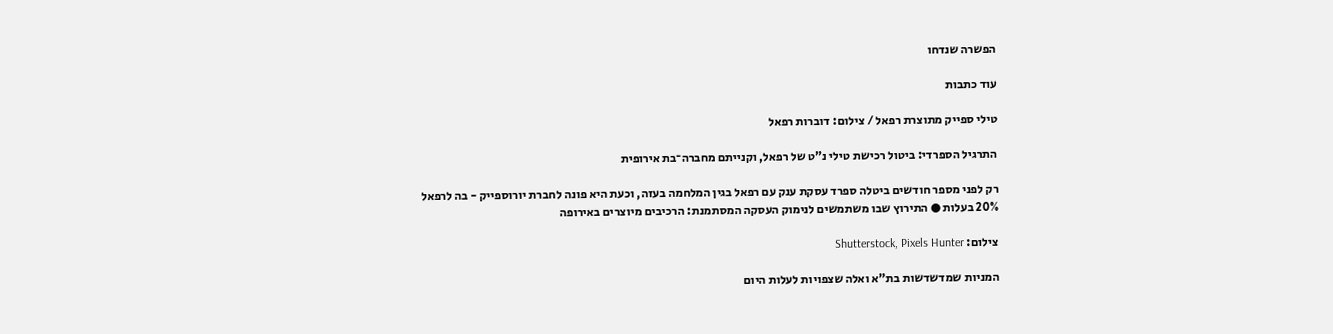הפשרה שנדחו

עוד כתבות

טילי ספייק מתוצרת רפאל / צילום: דוברות רפאל

התרגיל הספרדי: ביטול רכישת טילי נ"ט של רפאל, וקנייתם מחברה־בת אירופית

רק לפני מספר חודשים ביטלה ספרד עסקת ענק עם רפאל בגין המלחמה בעזה, וכעת היא פונה לחברת יורוספייק - בה לרפאל 20% בעלות ● התירוץ שבו משתמשים לנימוק העסקה המסתמנת: הרכיבים מיוצרים באירופה

צילום: Shutterstock, Pixels Hunter

המניות שמדשדשות בת"א ואלה שצפויות לעלות היום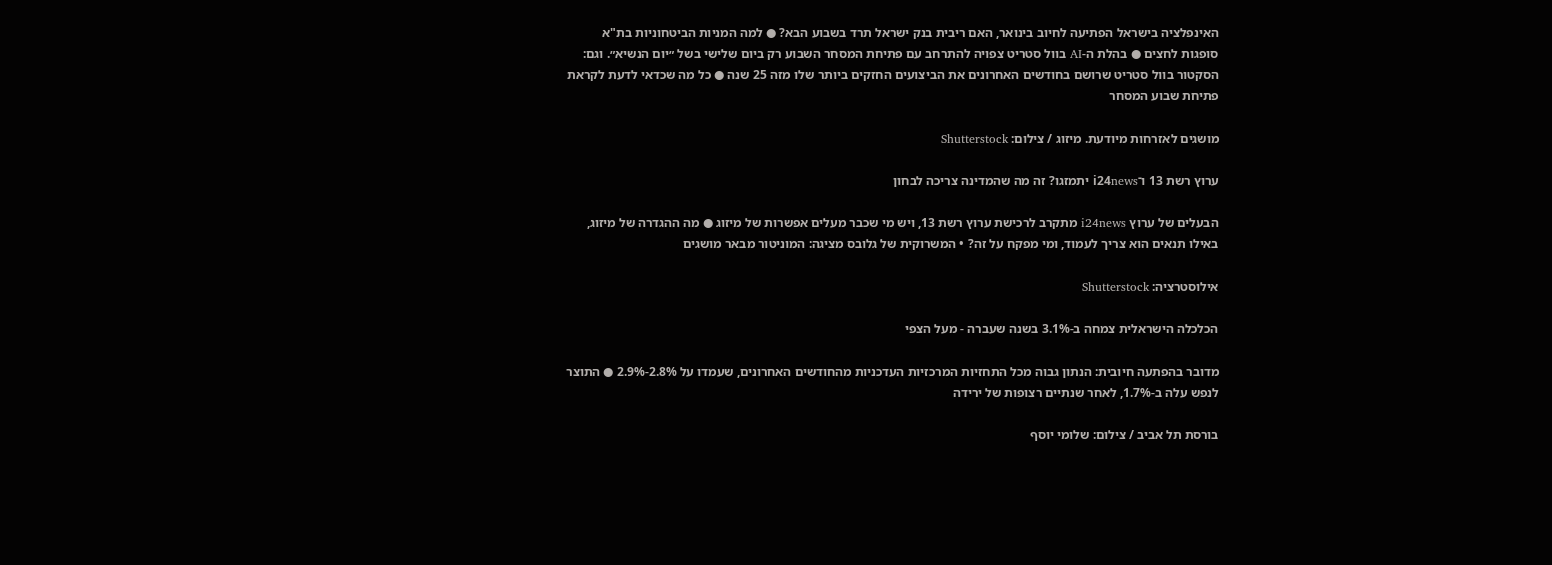האינפלציה בישראל הפתיעה לחיוב בינואר, האם ריבית בנק ישראל תרד בשבוע הבא? ● למה המניות הביטחוניות בת"א סופגות לחצים ● בהלת ה-AI בוול סטריט צפויה להתרחב עם פתיחת המסחר השבוע רק ביום שלישי בשל ״יום הנשיא״. וגם: הסקטור בוול סטריט שרושם בחודשים האחרונים את הביצועים החזקים ביותר שלו מזה 25 שנה ● כל מה שכדאי לדעת לקראת פתיחת שבוע המסחר

מושגים לאזרחות מיודעת. מיזוג / צילום: Shutterstock

ערוץ רשת 13 ו־i24news יתמזגו? זה מה שהמדינה צריכה לבחון

הבעלים של ערוץ i24news מתקרב לרכישת ערוץ רשת 13, ויש מי שכבר מעלים אפשרות של מיזוג ● מה ההגדרה של מיזוג, באילו תנאים הוא צריך לעמוד, ומי מפקח על זה? • המשרוקית של גלובס מציגה: המוניטור מבאר מושגים

אילוסטרציה: Shutterstock

הכלכלה הישראלית צמחה ב-3.1% בשנה שעברה - מעל הצפי

מדובר בהפתעה חיובית: הנתון גבוה מכל התחזיות המרכזיות העדכניות מהחודשים האחרונים, שעמדו על 2.8%-2.9% ● התוצר לנפש עלה ב-1.7%, לאחר שנתיים רצופות של ירידה

בורסת תל אביב / צילום: שלומי יוסף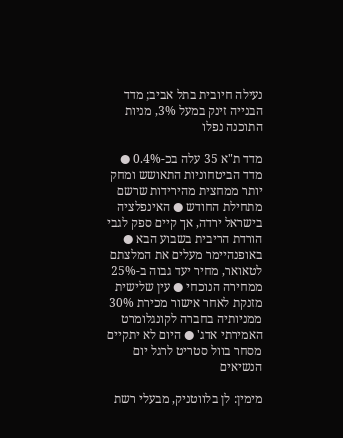נעילה חיובית בתל אביב; מדד הבנייה זינק במעל 3%, מניות התוכנה נפלו

מדד ת"א 35 עלה בכ-0.4% ● מדד הביטחוניות התאושש ומחק יותר ממחצית מהירידות שרשם מתחילת החודש ● האינפלציה בישראל ירדה, אך קיים ספק לגבי הורדת הריבית בשבוע הבא ● באופנהיימר מעלים את המלצתם לטאואר, מחיר יעד גבוה ב-25% ממחירה הנוכחי ● עין שלישית מזנקת לאחר אישור מכירת 30% ממניותיה בחברה לקונגלומרט האמירתי אדג' ● היום לא יתקיים מסחר בוול סטריט לרגל יום הנשיאים

מימין: לן בלווטניק, מבעלי רשת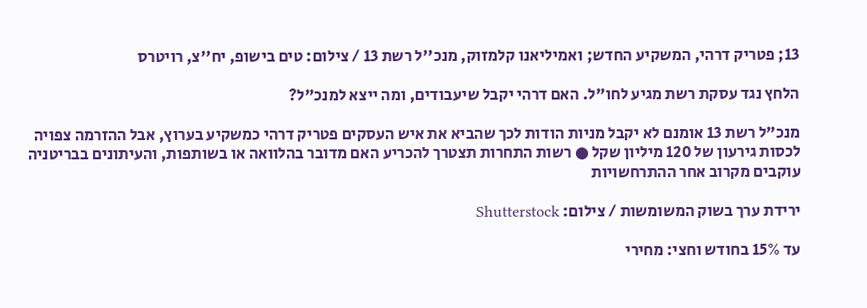13; פטריק דרהי, המשקיע החדש; ואמיליאנו קלמזוק, מנכ''ל רשת 13 / צילום: טים בישופ, יח''צ, רויטרס

הלחץ נגד עסקת רשת מגיע לחו"ל. האם דרהי יקבל שיעבודים, ומה ייצא למנכ"ל?

מנכ"ל רשת 13 אומנם לא יקבל מניות הודות לכך שהביא את איש העסקים פטריק דרהי כמשקיע בערוץ, אבל ההזרמה צפויה לכסות גירעון של 120 מיליון שקל ● רשות התחרות תצטרך להכריע האם מדובר בהלוואה או בשותפות, והעיתונים בבריטניה עוקבים מקרוב אחר ההתרחשויות

ירידת ערך בשוק המשומשות / צילום: Shutterstock

עד 15% בחודש וחצי: מחירי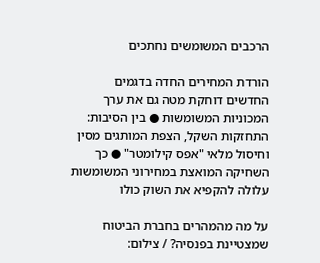הרכבים המשומשים נחתכים

הורדת המחירים החדה בדגמים החדשים דוחקת מטה גם את ערך המכוניות המשומשות ● בין הסיבות: התחזקות השקל, הצפת המותגים מסין וחיסול מלאי "אפס קילומטר" ● כך השחיקה המואצת במחירוני המשומשות עלולה להקפיא את השוק כולו

על מה מהמהרים בחברת הביטוח שמצטיינת בפנסיה? / צילום: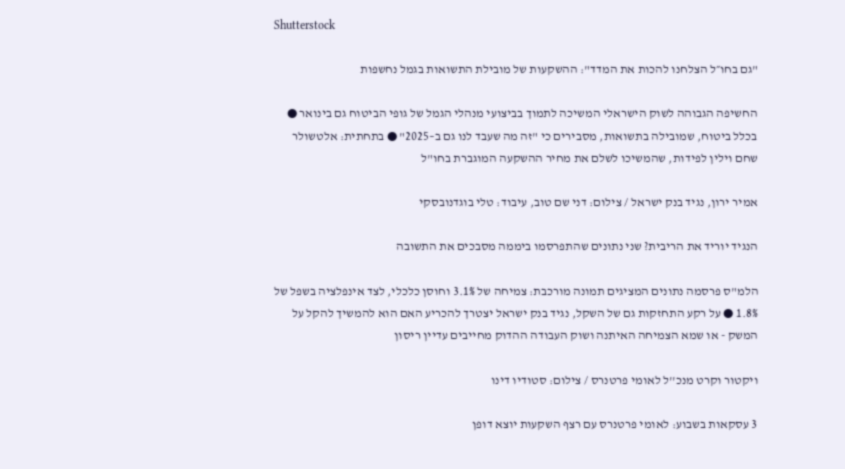Shutterstock

"גם בחו״ל הצלחנו להכות את המדד": ההשקעות של מובילת התשואות בגמל נחשפות

החשיפה הגבוהה לשוק הישראלי המשיכה לתמוך בביצועי מנהלי הגמל של גופי הביטוח גם בינואר ● בכלל ביטוח, שמובילה בתשואות, מסבירים כי "זה מה שעבד לנו גם ב–2025" ● בתחתית: אלטשולר שחם וילין לפידות, שהמשיכו לשלם את מחיר ההשקעה המוגברת בחו"ל

אמיר ירון, נגיד בנק ישראל / צילום: דני שם טוב, עיבוד: טלי בוגדנובסקי

הנגיד יוריד את הריבית? שני נתונים שהתפרסמו ביממה מסבכים את התשובה

הלמ"ס פרסמה נתונים המציגים תמונה מורכבת: צמיחה של 3.1% וחוסן כלכלי, לצד אינפלציה בשפל של 1.8% ● על רקע התחזקות גם של השקל, נגיד בנק ישראל יצטרך להכריע האם הוא להמשיך להקל על המשק - או שמא הצמיחה האיתנה ושוק העבודה ההדוק מחייבים עדיין ריסון

ויקטור וקרט מנכ''ל לאומי פרטנרס / צילום: סטודיו דינו

3 עסקאות בשבוע: לאומי פרטנרס עם רצף השקעות יוצא דופן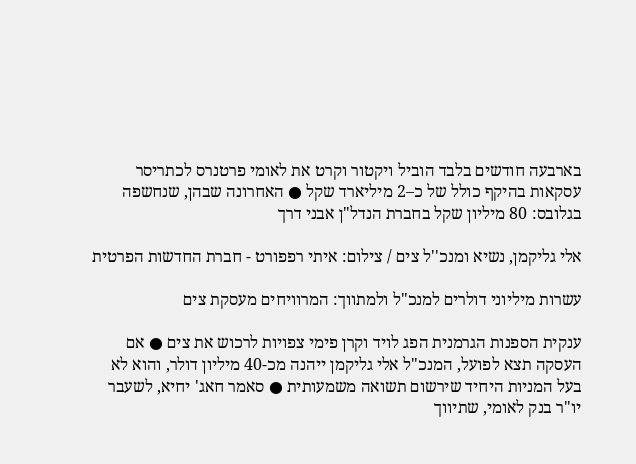בארבעה חודשים בלבד הוביל ויקטור וקרט את לאומי פרטנרס לכתריסר עסקאות בהיקף כולל של כ–2 מיליארד שקל ● האחרונה שבהן, שנחשפה בגלובס: 80 מיליון שקל בחברת הנדל"ן אבני דרך

אלי גליקמן, נשיא ומנכ''ל צים / צילום: איתי רפפורט - חברת החדשות הפרטית

עשרות מיליוני דולרים למנכ"ל ולמתווך: המרוויחים מעסקת צים

ענקית הספנות הגרמנית הפג לויד וקרן פימי צפויות לרכוש את צים ● אם העסקה תצא לפועל, המנכ"ל אלי גליקמן ייהנה מכ-40 מיליון דולר, והוא לא בעל המניות היחיד שירשום תשואה משמעותית ● סאמר חאג' יחיא, לשעבר יו"ר בנק לאומי, שתיווך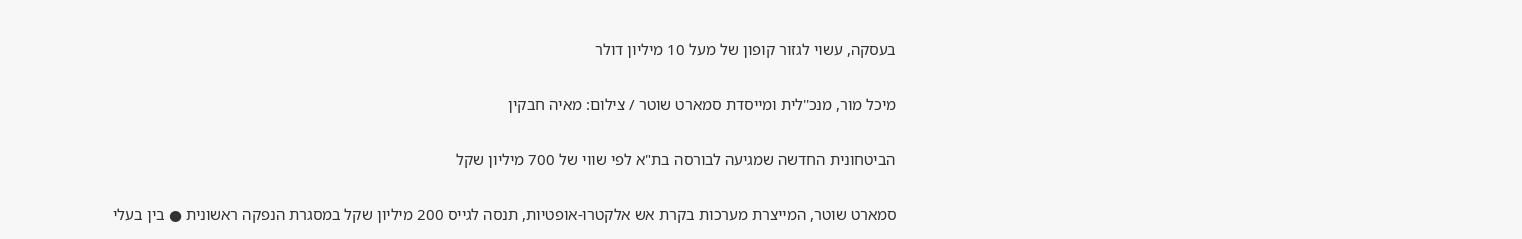בעסקה, עשוי לגזור קופון של מעל 10 מיליון דולר

מיכל מור, מנכ''לית ומייסדת סמארט שוטר / צילום: מאיה חבקין

הביטחונית החדשה שמגיעה לבורסה בת"א לפי שווי של 700 מיליון שקל

סמארט שוטר, המייצרת מערכות בקרת אש אלקטרו-אופטיות, תנסה לגייס 200 מיליון שקל במסגרת הנפקה ראשונית ● בין בעלי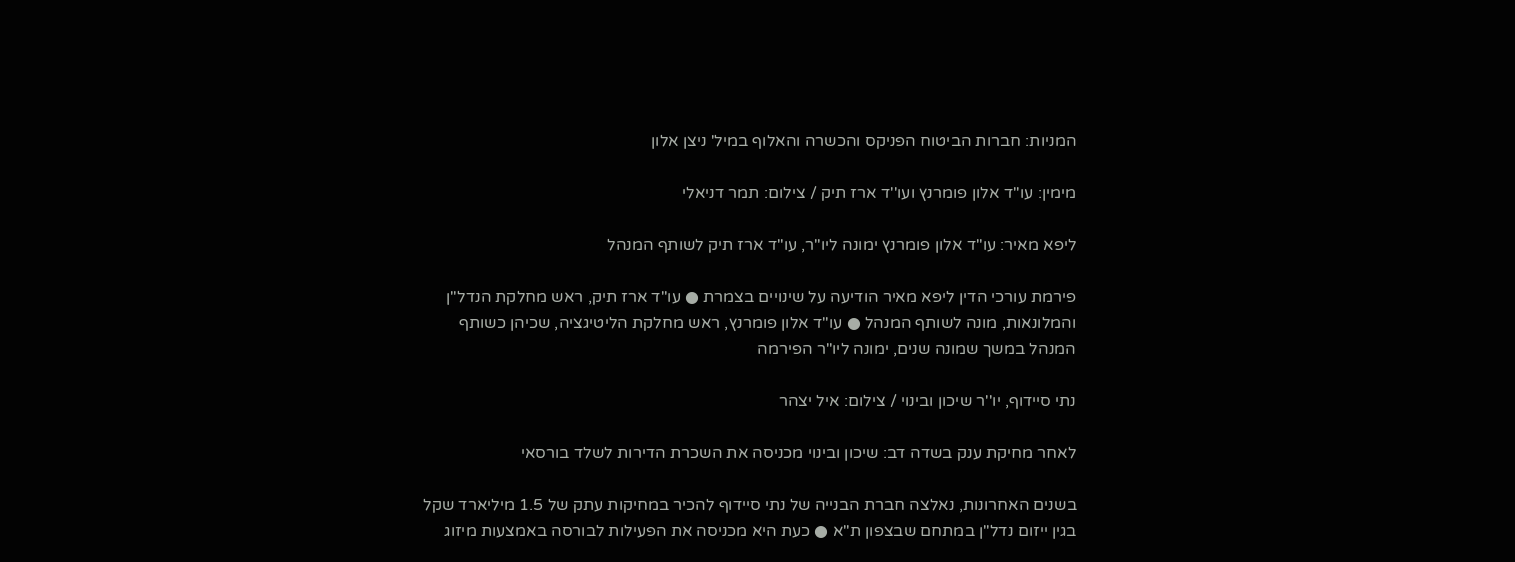המניות: חברות הביטוח הפניקס והכשרה והאלוף במיל' ניצן אלון

מימין: עו''ד אלון פומרנץ ועו''ד ארז תיק / צילום: תמר דניאלי

ליפא מאיר: עו"ד אלון פומרנץ ימונה ליו"ר, עו"ד ארז תיק לשותף המנהל

פירמת עורכי הדין ליפא מאיר הודיעה על שינויים בצמרת ● עו"ד ארז תיק, ראש מחלקת הנדל"ן והמלונאות, מונה לשותף המנהל ● עו"ד אלון פומרנץ, ראש מחלקת הליטיגציה, שכיהן כשותף המנהל במשך שמונה שנים, ימונה ליו"ר הפירמה

נתי סיידוף, יו''ר שיכון ובינוי / צילום: איל יצהר

לאחר מחיקת ענק בשדה דב: שיכון ובינוי מכניסה את השכרת הדירות לשלד בורסאי

בשנים האחרונות, נאלצה חברת הבנייה של נתי סיידוף להכיר במחיקות עתק של 1.5 מיליארד שקל בגין ייזום נדל"ן במתחם שבצפון ת"א ● כעת היא מכניסה את הפעילות לבורסה באמצעות מיזוג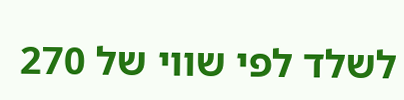לשלד לפי שווי של 270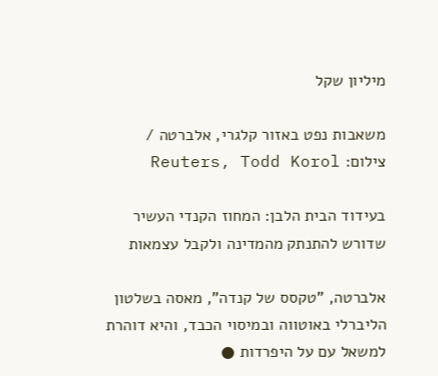מיליון שקל

משאבות נפט באזור קלגרי, אלברטה / צילום: Reuters, Todd Korol

בעידוד הבית הלבן: המחוז הקנדי העשיר שדורש להתנתק מהמדינה ולקבל עצמאות

אלברטה, "טקסס של קנדה", מאסה בשלטון הליברלי באוטווה ובמיסוי הכבד, והיא דוהרת למשאל עם על היפרדות ●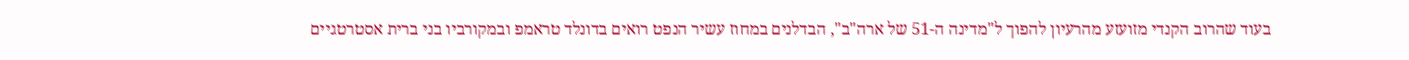בעוד שהרוב הקנדי מזועזע מהרעיון להפוך ל"מדינה ה-51 של ארה"ב", הבדלנים במחוז עשיר הנפט רואים בדונלד טראמפ ובמקורביו בני ברית אסטרטגיים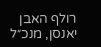רולף האבן יאנסן, מנכ״ל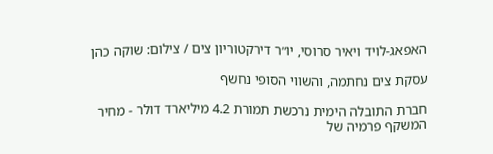האפאג-לויד ויאיר סרוסי, יו״ר דירקטוריון צים / צילום: שוקה כהן

עסקת צים נחתמה, והשווי הסופי נחשף

חברת התובלה הימית נרכשת תמורת 4.2 מיליארד דולר - מחיר המשקף פרמיה של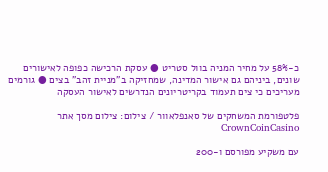כ-58% על מחיר המניה בוול סטריט ● עסקת הרכישה כפופה לאישורים שונים, ביניהם גם אישור המדינה, שמחזיקה ב"מניית זהב" בצים ● גורמים מעריכים כי צים תעמוד בקריטריונים הנדרשים לאישור העסקה

פלטפורמת המשחקים של סאנפלאוור / צילום: צילום מסך אתר CrownCoinCasino

עם משקיע מפורסם ו-200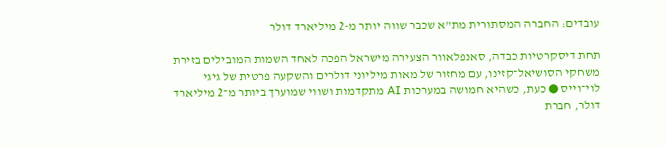עובדים: החברה המסתורית מת"א שכבר שווה יותר מ-2 מיליארד דולר

תחת דיסקרטיות כבדה, סאנפלאוור הצעירה מישראל הפכה לאחד השמות המובילים בזירת משחקי הסושיאל־קזינו, עם מחזור של מאות מיליוני דולרים והשקעה פרטית של גיגי לוי־וייס ● כעת, כשהיא חמושה במערכות AI מתקדמות ושווי שמוערך ביותר מ־2 מיליארד דולר, חברת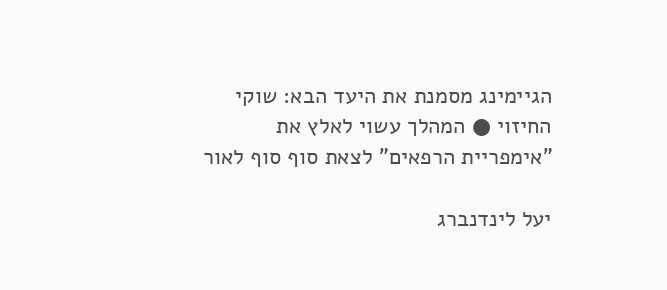הגיימינג מסמנת את היעד הבא: שוקי החיזוי ● המהלך עשוי לאלץ את "אימפריית הרפאים" לצאת סוף סוף לאור

יעל לינדנברג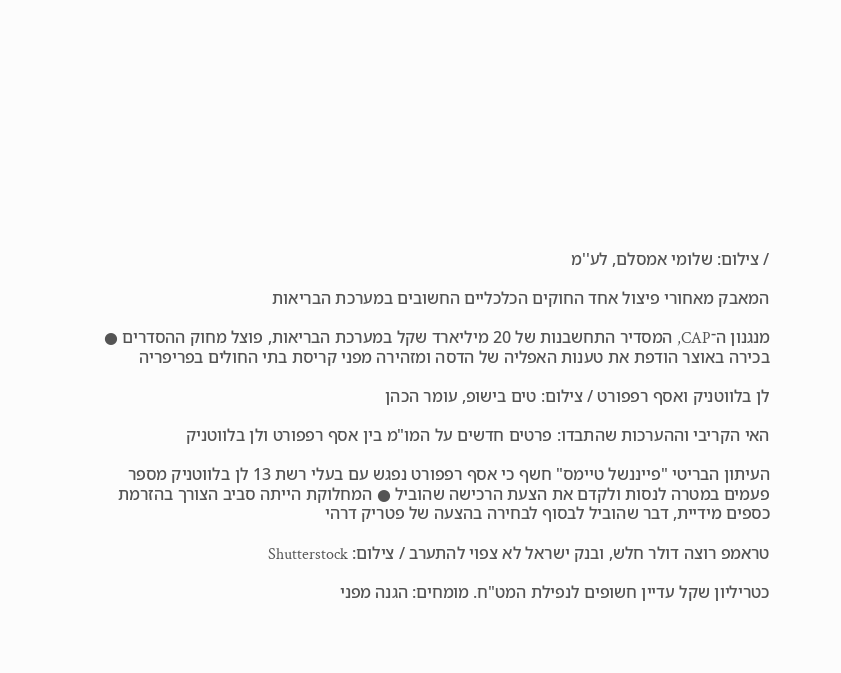/ צילום: שלומי אמסלם, לע''מ

המאבק מאחורי פיצול אחד החוקים הכלכליים החשובים במערכת הבריאות

מנגנון ה־CAP, המסדיר התחשבנות של 20 מיליארד שקל במערכת הבריאות, פוצל מחוק ההסדרים ● בכירה באוצר הודפת את טענות האפליה של הדסה ומזהירה מפני קריסת בתי החולים בפריפריה

לן בלווטניק ואסף רפפורט / צילום: טים בישופ, עומר הכהן

האי הקריבי וההערכות שהתבדו: פרטים חדשים על המו"מ בין אסף רפפורט ולן בלווטניק

העיתון הבריטי "פייננשל טיימס" חשף כי אסף רפפורט נפגש עם בעלי רשת 13 לן בלווטניק מספר פעמים במטרה לנסות ולקדם את הצעת הרכישה שהוביל ● המחלוקת הייתה סביב הצורך בהזרמת כספים מידיית, דבר שהוביל לבסוף לבחירה בהצעה של פטריק דרהי

טראמפ רוצה דולר חלש, ובנק ישראל לא צפוי להתערב / צילום: Shutterstock

כטריליון שקל עדיין חשופים לנפילת המט"ח. מומחים: הגנה מפני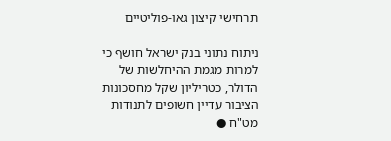תרחישי קיצון גאו-פוליטיים

ניתוח נתוני בנק ישראל חושף כי למרות מגמת ההיחלשות של הדולר, כטריליון שקל מחסכונות הציבור עדיין חשופים לתנודות מט"ח ●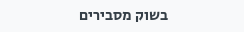בשוק מסבירים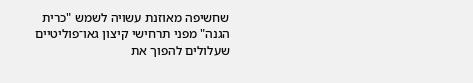שחשיפה מאוזנת עשויה לשמש "כרית הגנה" מפני תרחישי קיצון גאו־פוליטיים שעלולים להפוך את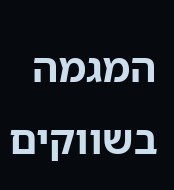המגמה בשווקים